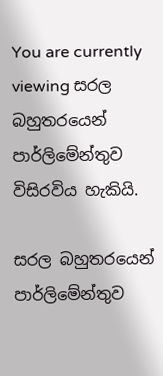You are currently viewing සරල බහුතරයෙන් පාර්ලිමේන්තුව විසිරවිය හැකියි.

සරල බහුතරයෙන් පාර්ලිමේන්තුව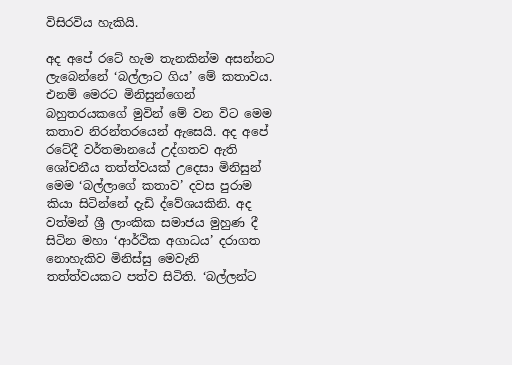විසිරවිය හැකියි.

අද අපේ රටේ හැම තැනකින්ම අසන්නට ලැබෙන්නේ ‘බල්ලාට ගිය’ මේ කතාවය. එනම් මෙරට මිනිසුන්ගෙන් බහුතරයකගේ මුවින් මේ වන විට මෙම කතාව නිරන්තරයෙන් ඇසෙයි. අද අපේ රටේදී වර්තමානයේ උද්ගතව ඇති ශෝචනීය තත්ත්වයක් උදෙසා මිනිසුන් මෙම ‘බල්ලාගේ කතාව’ දවස පුරාම කියා සිටින්නේ දැඩි ද්වේශයකිනි. අද වත්මන් ශ්‍රී ලාංකික සමාජය මුහුණ දී සිටින මහා ‘ආර්ථික අගාධය’ දරාගත නොහැකිව මිනිස්සු මෙවැනි තත්ත්වයකට පත්ව සිටිති. ‘බල්ලන්ට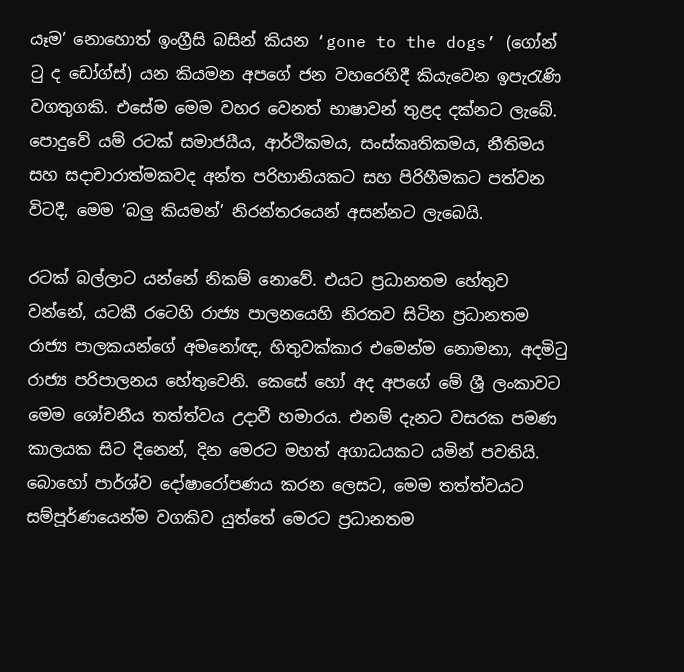යෑම’ නොහොත් ඉංග්‍රීසි බසින් කියන ‘gone to the dogs’ (ගෝන් ටු ද ඩෝග්ස්) යන කියමන අපගේ ජන වහරෙහිදී කියැවෙන ඉපැරැණි වගතුගකි. එසේම මෙම වහර වෙනත් භාෂාවන් තුළද දක්නට ලැබේ. පොදුවේ යම් රටක් සමාජයීය, ආර්ථිකමය, සංස්කෘතිකමය, නීතිමය සහ සදාචාරාත්මකවද අන්ත පරිහානියකට සහ පිරිහීමකට පත්වන විටදී, මෙම ‘බලු කියමන්’ නිරන්තරයෙන් අසන්නට ලැබෙයි.

රටක් බල්ලාට යන්නේ නිකම් නොවේ. එයට ප්‍රධානතම හේතුව වන්නේ, යටකී රටෙහි රාජ්‍ය පාලනයෙහි නිරතව සිටින ප්‍රධානතම රාජ්‍ය පාලකයන්ගේ අමනෝඥ, හිතුවක්කාර එමෙන්ම නොමනා, අදමිටු රාජ්‍ය පරිපාලනය හේතුවෙනි. කෙසේ හෝ අද අපගේ මේ ශ්‍රී ලංකාවට මෙම ශෝචනීය තත්ත්වය උදාවී හමාරය. එනම් දැනට වසරක පමණ කාලයක සිට දිනෙන්, දින මෙරට මහත් අගාධයකට යමින් පවතියි. බොහෝ පාර්ශ්ව දෝෂාරෝපණය කරන ලෙසට, මෙම තත්ත්වයට සම්පූර්ණයෙන්ම වගකිව යුත්තේ මෙරට ප්‍රධානතම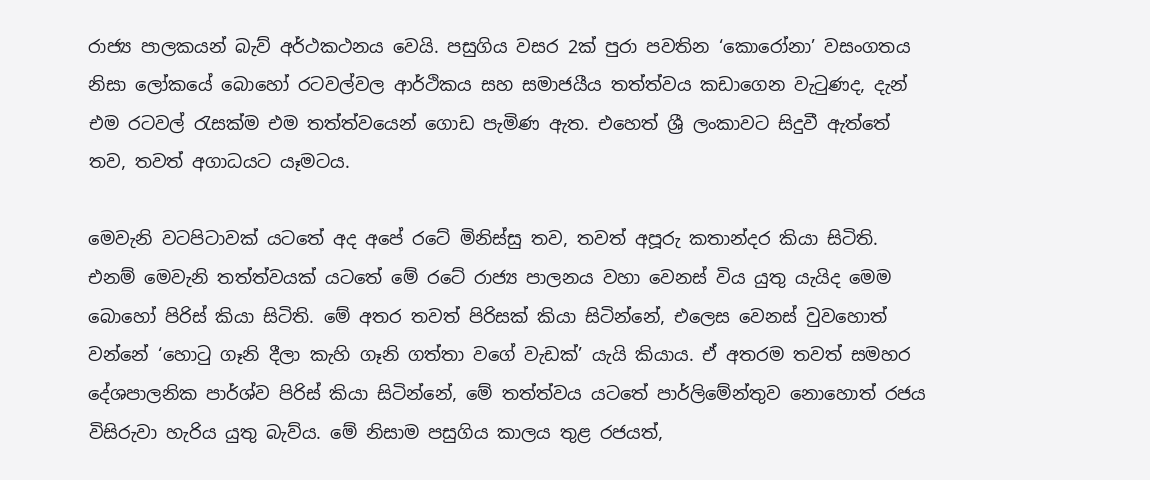රාජ්‍ය පාලකයන් බැව් අර්ථකථනය වෙයි. පසුගිය වසර 2ක් පුරා පවතින ‘කොරෝනා’ වසංගතය නිසා ලෝකයේ බොහෝ රටවල්වල ආර්ථිකය සහ සමාජයීය තත්ත්වය කඩාගෙන වැටුණද, දැන් එම රටවල් රැසක්ම එම තත්ත්වයෙන් ගොඩ පැමිණ ඇත. එහෙත් ශ්‍රී ලංකාවට සිදුවී ඇත්තේ තව, තවත් අගාධයට යෑමටය.

මෙවැනි වටපිටාවක් යටතේ අද අපේ රටේ මිනිස්සු තව, තවත් අපූරු කතාන්දර කියා සිටිති. එනම් මෙවැනි තත්ත්වයක් යටතේ මේ රටේ රාජ්‍ය පාලනය වහා වෙනස් විය යුතු යැයිද මෙම බොහෝ පිරිස් කියා සිටිති. මේ අතර තවත් පිරිසක් කියා සිටින්නේ, එලෙස වෙනස් වුවහොත් වන්නේ ‘හොටු ගෑනි දීලා කැහි ගෑනි ගත්තා වගේ වැඩක්’ යැයි කියාය. ඒ අතරම තවත් සමහර දේශපාලනික පාර්ශ්ව පිරිස් කියා සිටින්නේ, මේ තත්ත්වය යටතේ පාර්ලිමේන්තුව නොහොත් රජය විසිරුවා හැරිය යුතු බැව්ය. මේ නිසාම පසුගිය කාලය තුළ රජයත්,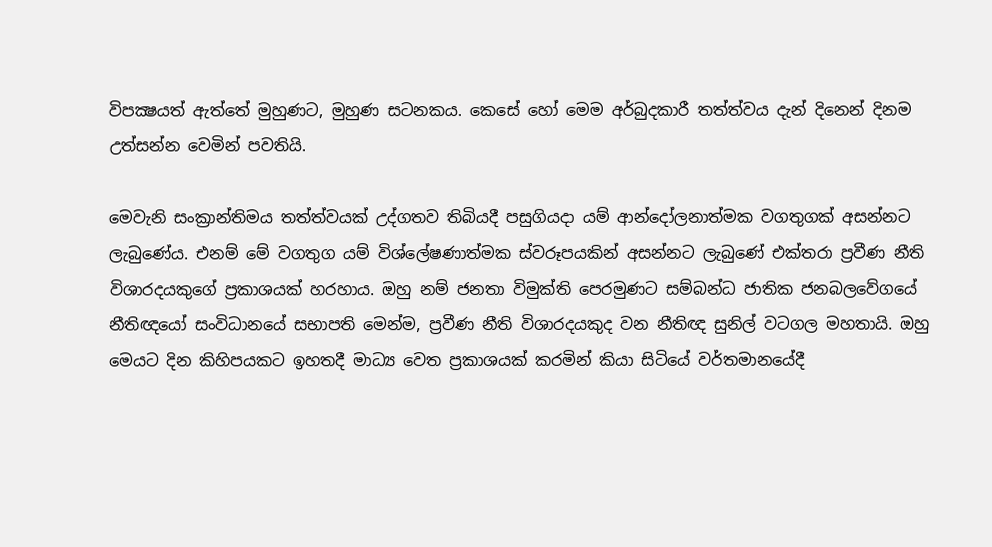විපක්‍ෂයත් ඇත්තේ මුහුණට, මුහුණ සටනකය. කෙසේ හෝ මෙම අර්බුදකාරී තත්ත්වය දැන් දිනෙන් දිනම උත්සන්න වෙමින් පවතියි.

මෙවැනි සංක්‍රාන්තිමය තත්ත්වයක් උද්ගතව තිබියදී පසුගියදා යම් ආන්දෝලනාත්මක වගතුගක් අසන්නට ලැබුණේය. එනම් මේ වගතුග යම් විශ්ලේෂණාත්මක ස්වරූපයකින් අසන්නට ලැබුණේ එක්තරා ප්‍රවීණ නීති විශාරදයකුගේ ප්‍රකාශයක් හරහාය. ඔහු නම් ජනතා විමුක්ති පෙරමුණට සම්බන්ධ ජාතික ජනබලවේගයේ නීතිඥයෝ සංවිධානයේ සභාපති මෙන්ම, ප්‍රවීණ නීති විශාරදයකුද වන නීතිඥ සුනිල් වටගල මහතායි. ඔහු මෙයට දින කිහිපයකට ඉහතදී මාධ්‍ය වෙත ප්‍රකාශයක් කරමින් කියා සිටියේ වර්තමානයේදී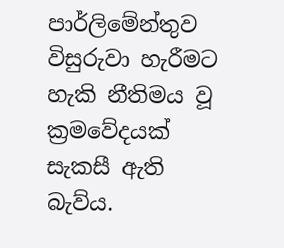පාර්ලිමේන්තුව විසුරුවා හැරීමට හැකි නීතිමය වූ ක්‍රමවේදයක් සැකසී ඇති බැව්ය.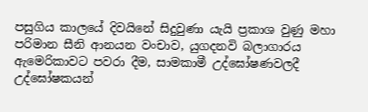පසුගිය කාලයේ දිවයිනේ සිදුවුණා යැයි ප්‍රකාශ වුණු මහා පරිමාන සීනි ආනයන වංචාව, යුගදනවි බලාගාරය ඇමෙරිකාවට පවරා දීම, සාමකාමී උද්ඝෝෂණවලදී උද්ඝෝෂකයන්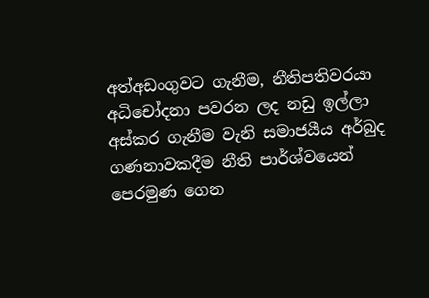අත්අඩංගුවට ගැනීම, නීතිපතිවරයා අධිචෝදනා පවරන ලද නඩු ඉල්ලා අස්කර ගැනීම වැනි සමාජයීය අර්බුද ගණනාවකදීම නීති පාර්ශ්වයෙන් පෙරමුණ ගෙන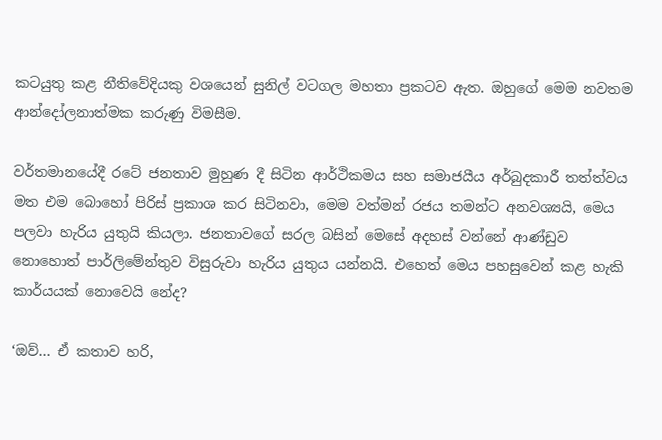කටයුතු කළ නීතිවේදියකු වශයෙන් සුනිල් වටගල මහතා ප්‍රකටව ඇත. ඔහුගේ මෙම නවතම ආන්දෝලනාත්මක කරුණු විමසීම.

වර්තමානයේදී රටේ ජනතාව මුහුණ දී සිටින ආර්ථිකමය සහ සමාජයීය අර්බුදකාරී තත්ත්වය මත එම බොහෝ පිරිස් ප්‍රකාශ කර සිටිනවා, මෙම වත්මන් රජය තමන්ට අනවශ්‍යයි, මෙය පලවා හැරිය යුතුයි කියලා. ජනතාවගේ සරල බසින් මෙසේ අදහස් වන්නේ ආණ්ඩුව නොහොත් පාර්ලිමේන්තුව විසුරුවා හැරිය යුතුය යන්නයි. එහෙත් මෙය පහසුවෙන් කළ හැකි කාර්යයක් නොවෙයි නේද?

‘ඔව්… ඒ කතාව හරි,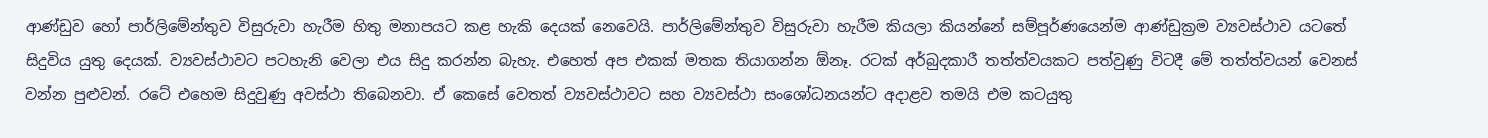ආණ්ඩුව හෝ පාර්ලිමේන්තුව විසුරුවා හැරීම හිතු මනාපයට කළ හැකි දෙයක් නෙවෙයි. පාර්ලිමේන්තුව විසුරුවා හැරීම කියලා කියන්නේ සම්පූර්ණයෙන්ම ආණ්ඩුක්‍රම ව්‍යවස්ථාව යටතේ සිදුවිය යුතු දෙයක්. ව්‍යවස්ථාවට පටහැනි වෙලා එය සිදු කරන්න බැහැ. එහෙත් අප එකක් මතක තියාගන්න ඕනෑ. රටක් අර්බුදකාරී තත්ත්වයකට පත්වුණු විටදී මේ තත්ත්වයන් වෙනස් වන්න පුළුවන්. රටේ එහෙම සිදුවුණු අවස්ථා තිබෙනවා. ඒ කෙසේ වෙතත් ව්‍යවස්ථාවට සහ ව්‍යවස්ථා සංශෝධනයන්ට අදාළව තමයි එම කටයුතු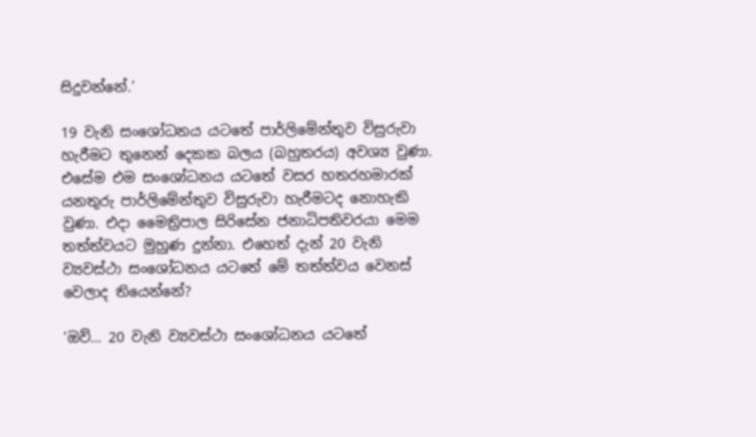සිදුවන්නේ.’

19 වැනි සංශෝධනය යටතේ පාර්ලිමේන්තුව විසුරුවා හැරීමට තුනෙන් දෙකක බලය (බහුතරය) අවශ්‍ය වුණා. එසේම එම සංශෝධනය යටතේ වසර හතරහමාරක් යනතුරු පාර්ලිමේන්තුව විසුරුවා හැරීමටද නොහැකි වුණා. එදා මෛත්‍රිපාල සිරිසේන ජනාධිපතිවරයා මෙම තත්ත්වයට මුහුණ දුන්නා. එහෙත් දැන් 20 වැනි ව්‍යවස්ථා සංශෝධනය යටතේ මේ තත්ත්වය වෙනස් වෙලාද තියෙන්නේ?

‘ඔව්… 20 වැනි ව්‍යවස්ථා සංශෝධනය යටතේ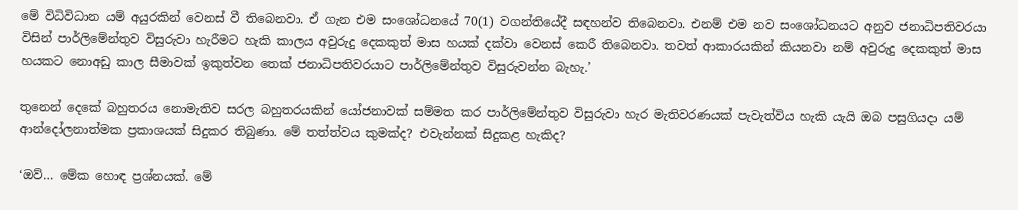මේ විධිවිධාන යම් අයුරකින් වෙනස් වී තිබෙනවා. ඒ ගැන එම සංශෝධනයේ 70(1) වගන්තියේදී සඳහන්ව තිබෙනවා. එනම් එම නව සංශෝධනයට අනුව ජනාධිපතිවරයා විසින් පාර්ලිමේන්තුව විසුරුවා හැරීමට හැකි කාලය අවුරුදු දෙකකුත් මාස හයක් දක්වා වෙනස් කෙරී තිබෙනවා. තවත් ආකාරයකින් කියනවා නම් අවුරුදු දෙකකුත් මාස හයකට නොඅඩු කාල සීමාවක් ඉකුත්වන තෙක් ජනාධිපතිවරයාට පාර්ලිමේන්තුව විසුරුවන්න බැහැ.’

තුනෙන් දෙකේ බහුතරය නොමැතිව සරල බහුතරයකින් යෝජනාවක් සම්මත කර පාර්ලිමේන්තුව විසුරුවා හැර මැතිවරණයක් පැවැත්විය හැකි යැයි ඔබ පසුගියදා යම් ආන්දෝලනාත්මක ප්‍රකාශයක් සිදුකර තිබුණා. මේ තත්ත්වය කුමක්ද? එවැන්නක් සිදුකළ හැකිද?

‘ඔව්… මේක හොඳ ප්‍රශ්නයක්. මේ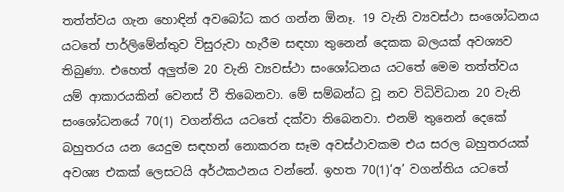තත්ත්වය ගැන හොඳින් අවබෝධ කර ගන්න ඕනෑ. 19 වැනි ව්‍යවස්ථා සංශෝධනය යටතේ පාර්ලිමේන්තුව විසුරුවා හැරීම සඳහා තුනෙන් දෙකක බලයක් අවශ්‍යව තිබුණා. එහෙත් අලුත්ම 20 වැනි ව්‍යවස්ථා සංශෝධනය යටතේ මෙම තත්ත්වය යම් ආකාරයකින් වෙනස් වී තිබෙනවා. මේ සම්බන්ධ වූ නව විධිවිධාන 20 වැනි සංශෝධනයේ 70(1) වගන්තිය යටතේ දක්වා තිබෙනවා. එනම් තුනෙන් දෙකේ බහුතරය යන යෙදුම සඳහන් නොකරන සෑම අවස්ථාවකම එය සරල බහුතරයක් අවශ්‍ය එකක් ලෙසටයි අර්ථකථනය වන්නේ. ඉහත 70(1)‘අ’ වගන්තිය යටතේ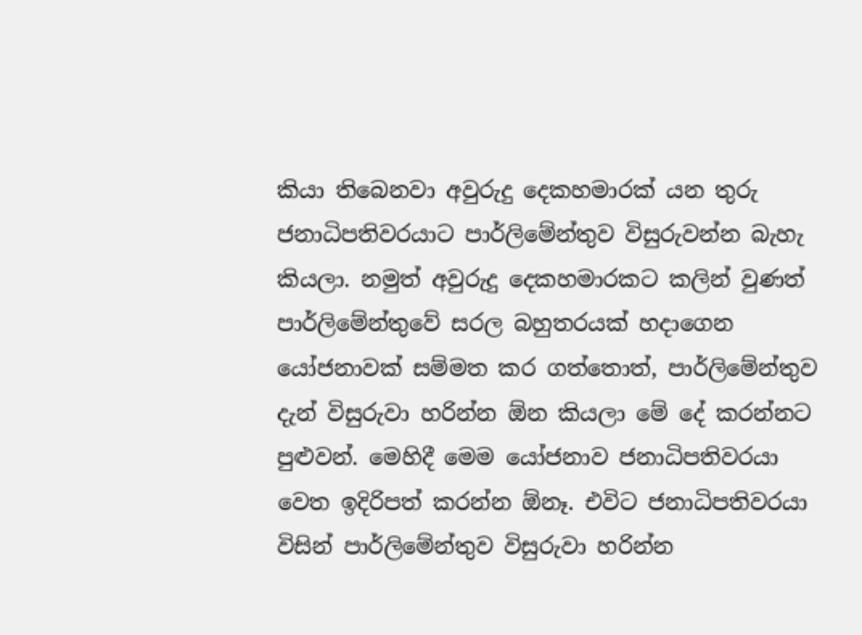කියා තිබෙනවා අවුරුදු දෙකහමාරක් යන තුරු ජනාධිපතිවරයාට පාර්ලිමේන්තුව විසුරුවන්න බැහැ කියලා. නමුත් අවුරුදු දෙකහමාරකට කලින් වුණත් පාර්ලිමේන්තුවේ සරල බහුතරයක් හදාගෙන යෝජනාවක් සම්මත කර ගත්තොත්, පාර්ලිමේන්තුව දැන් විසුරුවා හරින්න ඕන කියලා මේ දේ කරන්නට පුළුවන්. මෙහිදී මෙම යෝජනාව ජනාධිපතිවරයා වෙත ඉදිරිපත් කරන්න ඕනෑ. එවිට ජනාධිපතිවරයා විසින් පාර්ලිමේන්තුව විසුරුවා හරින්න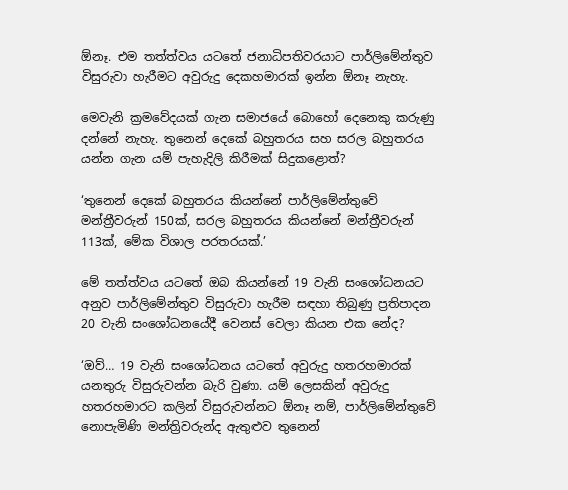ඕනෑ. එම තත්ත්වය යටතේ ජනාධිපතිවරයාට පාර්ලිමේන්තුව විසුරුවා හැරීමට අවුරුදු දෙකහමාරක් ඉන්න ඕනෑ නැහැ.

මෙවැනි ක්‍රමවේදයක් ගැන සමාජයේ බොහෝ දෙනෙකු කරුණු දන්නේ නැහැ. තුනෙන් දෙකේ බහුතරය සහ සරල බහුතරය යන්න ගැන යම් පැහැදිලි කිරීමක් සිදුකළොත්?

‘තුනෙන් දෙකේ බහුතරය කියන්නේ පාර්ලිමේන්තුවේ මන්ත්‍රීවරුන් 150ක්, සරල බහුතරය කියන්නේ මන්ත්‍රීවරුන් 113ක්, මේක විශාල පරතරයක්.’

මේ තත්ත්වය යටතේ ඔබ කියන්නේ 19 වැනි සංශෝධනයට අනුව පාර්ලිමේන්තුව විසුරුවා හැරීම සඳහා තිබුණු ප්‍රතිපාදන 20 වැනි සංශෝධනයේදී වෙනස් වෙලා කියන එක නේද?

‘ඔව්… 19 වැනි සංශෝධනය යටතේ අවුරුදු හතරහමාරක් යනතුරු විසුරුවන්න බැරි වුණා. යම් ලෙසකින් අවුරුදු හතරහමාරට කලින් විසුරුවන්නට ඕනෑ නම්, පාර්ලිමේන්තුවේ නොපැමිණි මන්ත්‍රිවරුන්ද ඇතුළුව තුනෙන්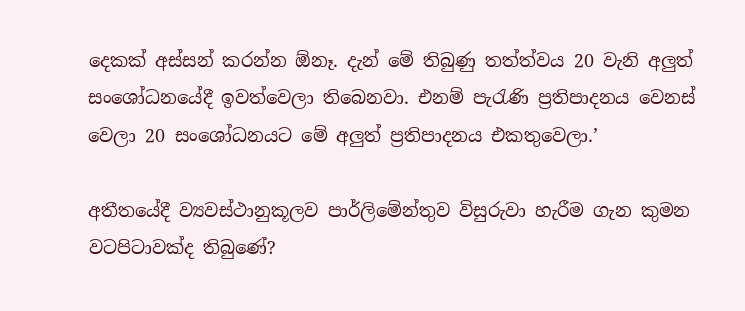දෙකක් අස්සන් කරන්න ඕනෑ. දැන් මේ තිබුණු තත්ත්වය 20 වැනි අලුත් සංශෝධනයේදී ඉවත්වෙලා තිබෙනවා. එනම් පැරැණි ප්‍රතිපාදනය වෙනස් වෙලා 20 සංශෝධනයට මේ අලුත් ප්‍රතිපාදනය එකතුවෙලා.’

අතීතයේදී ව්‍යවස්ථානුකූලව පාර්ලිමේන්තුව විසුරුවා හැරීම ගැන කුමන වටපිටාවක්ද තිබුණේ?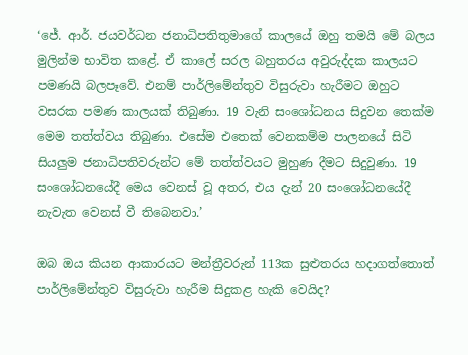‘ජේ. ආර්. ජයවර්ධන ජනාධිපතිතුමාගේ කාලයේ ඔහු තමයි මේ බලය මුලින්ම භාවිත කළේ. ඒ කාලේ සරල බහුතරය අවුරුද්දක කාලයට පමණයි බලපෑවේ. එනම් පාර්ලිමේන්තුව විසුරුවා හැරීමට ඔහුට වසරක පමණ කාලයක් තිබුණා. 19 වැනි සංශෝධනය සිදුවන තෙක්ම මෙම තත්ත්වය තිබුණා. එසේම එතෙක් වෙනකම්ම පාලනයේ සිටි සියලුම ජනාධිපතිවරුන්ට මේ තත්ත්වයට මුහුණ දීමට සිදුවුණා. 19 සංශෝධනයේදී මෙය වෙනස් වූ අතර, එය දැන් 20 සංශෝධනයේදී නැවැත වෙනස් වී තිබෙනවා.’

ඔබ ඔය කියන ආකාරයට මන්ත්‍රීවරුන් 113ක සුළුතරය හදාගත්තොත් පාර්ලිමේන්තුව විසුරුවා හැරීම සිදුකළ හැකි වෙයිද?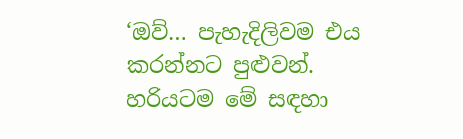‘ඔව්… පැහැදිලිවම එය කරන්නට පුළුවන්. හරියටම මේ සඳහා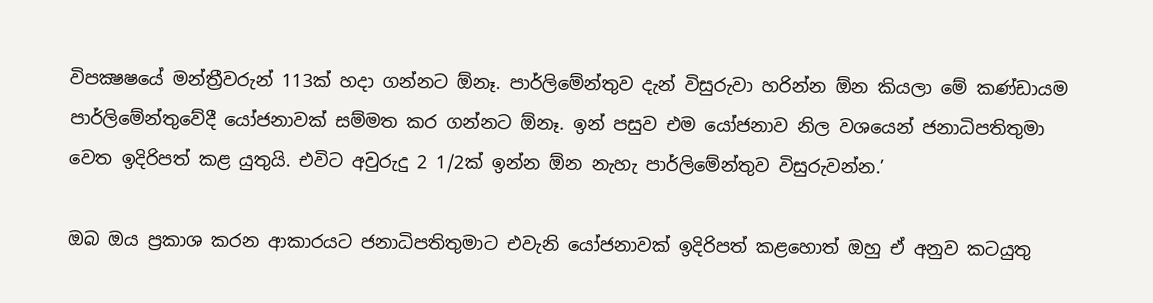විපක්‍ෂෂයේ මන්ත්‍රීවරුන් 113ක් හදා ගන්නට ඕනෑ. පාර්ලිමේන්තුව දැන් විසුරුවා හරින්න ඕන කියලා මේ කණ්ඩායම පාර්ලිමේන්තුවේදී යෝජනාවක් සම්මත කර ගන්නට ඕනෑ. ඉන් පසුව එම යෝජනාව නිල වශයෙන් ජනාධිපතිතුමා වෙත ඉදිරිපත් කළ යුතුයි. එවිට අවුරුදු 2 1/2ක් ඉන්න ඕන නැහැ පාර්ලිමේන්තුව විසුරුවන්න.’

ඔබ ඔය ප්‍රකාශ කරන ආකාරයට ජනාධිපතිතුමාට එවැනි යෝජනාවක් ඉදිරිපත් කළහොත් ඔහු ඒ අනුව කටයුතු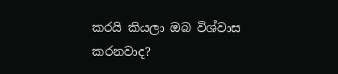කරයි කියලා ඔබ විශ්වාස කරනවාද?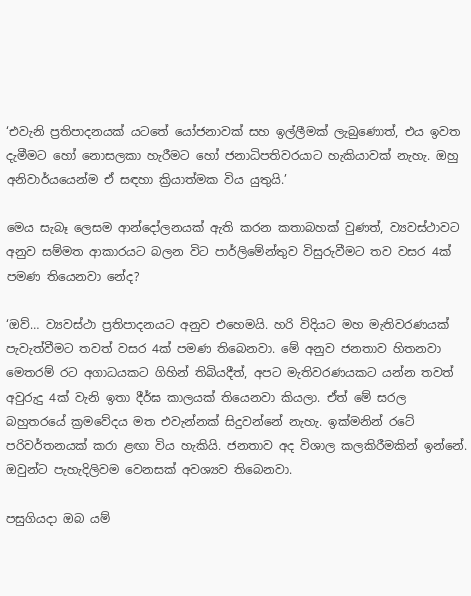‘එවැනි ප්‍රතිපාදනයක් යටතේ යෝජනාවක් සහ ඉල්ලීමක් ලැබුණොත්, එය ඉවත දැමීමට හෝ නොසලකා හැරීමට හෝ ජනාධිපතිවරයාට හැකියාවක් නැහැ. ඔහු අනිවාර්යයෙන්ම ඒ සඳහා ක්‍රියාත්මක විය යුතුයි.’

මෙය සැබෑ ලෙසම ආන්දෝලනයක් ඇති කරන කතාබහක් වුණත්, ව්‍යවස්ථාවට අනුව සම්මත ආකාරයට බලන විට පාර්ලිමේන්තුව විසුරුවීමට තව වසර 4ක් පමණ තියෙනවා නේද?

‘ඔව්… ව්‍යවස්ථා ප්‍රතිපාදනයට අනුව එහෙමයි. හරි විදියට මහ මැතිවරණයක් පැවැත්වීමට තවත් වසර 4ක් පමණ තිබෙනවා. මේ අනුව ජනතාව හිතනවා මෙතරම් රට අගාධයකට ගිහින් තිබියදීත්, අපට මැතිවරණයකට යන්න තවත් අවුරුදු 4ක් වැනි ඉතා දීර්ඝ කාලයක් තියෙනවා කියලා. ඒත් මේ සරල බහුතරයේ ක්‍රමවේදය මත එවැන්නක් සිදුවන්නේ නැහැ. ඉක්මනින් රටේ පරිවර්තනයක් කරා ළඟා විය හැකියි. ජනතාව අද විශාල කලකිරීමකින් ඉන්නේ. ඔවුන්ට පැහැදිලිවම වෙනසක් අවශ්‍යව තිබෙනවා.

පසුගියදා ඔබ යම්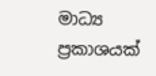මාධ්‍ය ප්‍රකාශයක්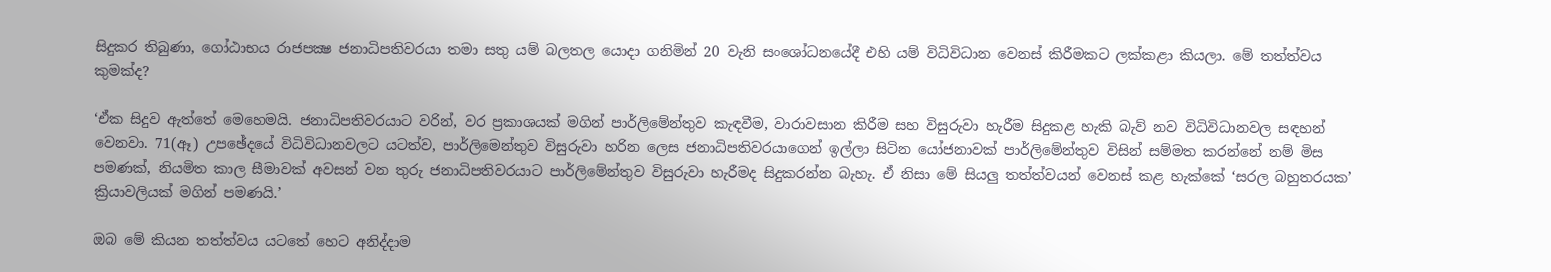සිදුකර තිබුණා, ගෝඨාභය රාජපක්‍ෂ ජනාධිපතිවරයා තමා සතු යම් බලතල යොදා ගනිමින් 20 වැනි සංශෝධනයේදී එහි යම් විධිවිධාන වෙනස් කිරීමකට ලක්කළා කියලා. මේ තත්ත්වය කුමක්ද?

‘ඒක සිදුව ඇත්තේ මෙහෙමයි. ජනාධිපතිවරයාට වරින්, වර ප්‍රකාශයක් මගින් පාර්ලිමේන්තුව කැඳවීම, වාරාවසාන කිරීම සහ විසුරුවා හැරීම සිදුකළ හැකි බැව් නව විධිවිධානවල සඳහන් වෙනවා. 71(ඈ) උපඡේදයේ විධිවිධානවලට යටත්ව, පාර්ලිමෙන්තුව විසුරුවා හරින ලෙස ජනාධිපතිවරයාගෙන් ඉල්ලා සිටින යෝජනාවක් පාර්ලිමේන්තුව විසින් සම්මත කරන්නේ නම් මිස පමණක්, නියමිත කාල සීමාවක් අවසන් වන තුරු ජනාධිපතිවරයාට පාර්ලිමේන්තුව විසුරුවා හැරීමද සිදුකරන්න බැහැ. ඒ නිසා මේ සියලු තත්ත්වයන් වෙනස් කළ හැක්කේ ‘සරල බහුතරයක’ ක්‍රියාවලියක් මගින් පමණයි.’

ඔබ මේ කියන තත්ත්වය යටතේ හෙට අනිද්දාම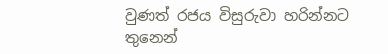වුණත් රජය විසුරුවා හරින්නට තුනෙන්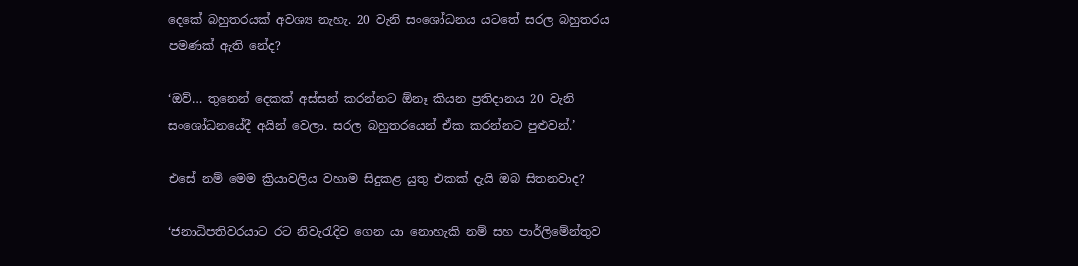දෙකේ බහුතරයක් අවශ්‍ය නැහැ. 20 වැනි සංශෝධනය යටතේ සරල බහුතරය පමණක් ඇති නේද?

‘ඔව්… තුනෙන් දෙකක් අස්සන් කරන්නට ඕනෑ කියන ප්‍රතිදානය 20 වැනි සංශෝධනයේදී අයින් වෙලා. සරල බහුතරයෙන් ඒක කරන්නට පුළුවන්.’

එසේ නම් මෙම ක්‍රියාවලිය වහාම සිදුකළ යුතු එකක් දැයි ඔබ සිතනවාද?

‘ජනාධිපතිවරයාට රට නිවැරැදිව ගෙන යා නොහැකි නම් සහ පාර්ලිමේන්තුව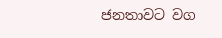ජනතාවට වග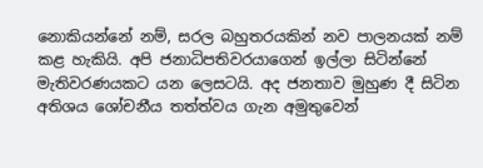නොකියන්නේ නම්, සරල බහුතරයකින් නව පාලනයක් නම් කළ හැකියි. අපි ජනාධිපතිවරයාගෙන් ඉල්ලා සිටින්නේ මැතිවරණයකට යන ලෙසටයි. අද ජනතාව මුහුණ දී සිටින අතිශය ශෝචනීය තත්ත්වය ගැන අමුතුවෙන්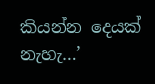කියන්න දෙයක් නැහැ…’